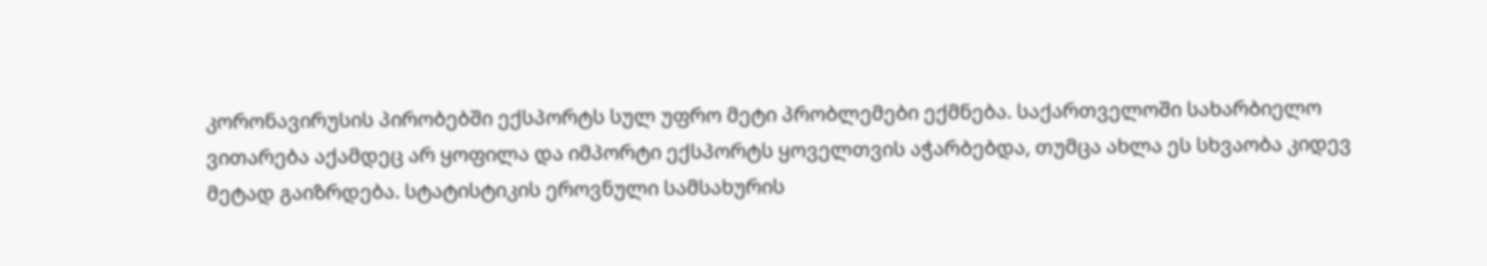კორონავირუსის პირობებში ექსპორტს სულ უფრო მეტი პრობლემები ექმნება. საქართველოში სახარბიელო ვითარება აქამდეც არ ყოფილა და იმპორტი ექსპორტს ყოველთვის აჭარბებდა, თუმცა ახლა ეს სხვაობა კიდევ მეტად გაიზრდება. სტატისტიკის ეროვნული სამსახურის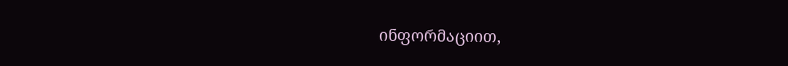ინფორმაციით,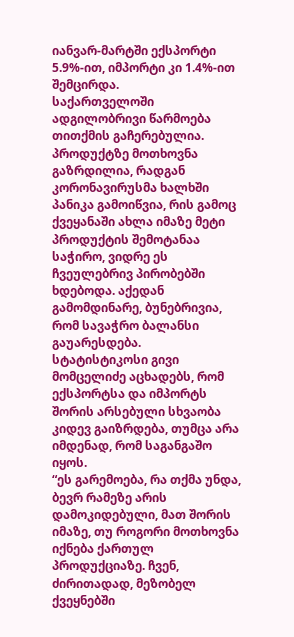იანვარ-მარტში ექსპორტი 5.9%-ით, იმპორტი კი 1.4%-ით შემცირდა.
საქართველოში ადგილობრივი წარმოება თითქმის გაჩერებულია. პროდუქტზე მოთხოვნა გაზრდილია, რადგან კორონავირუსმა ხალხში პანიკა გამოიწვია, რის გამოც ქვეყანაში ახლა იმაზე მეტი პროდუქტის შემოტანაა საჭირო, ვიდრე ეს ჩვეულებრივ პირობებში ხდებოდა. აქედან გამომდინარე, ბუნებრივია, რომ სავაჭრო ბალანსი გაუარესდება.
სტატისტიკოსი გივი მომცელიძე აცხადებს, რომ ექსპორტსა და იმპორტს შორის არსებული სხვაობა კიდევ გაიზრდება, თუმცა არა იმდენად, რომ საგანგაშო იყოს.
“ეს გარემოება, რა თქმა უნდა, ბევრ რამეზე არის დამოკიდებული, მათ შორის იმაზე, თუ როგორი მოთხოვნა იქნება ქართულ პროდუქციაზე. ჩვენ, ძირითადად, მეზობელ ქვეყნებში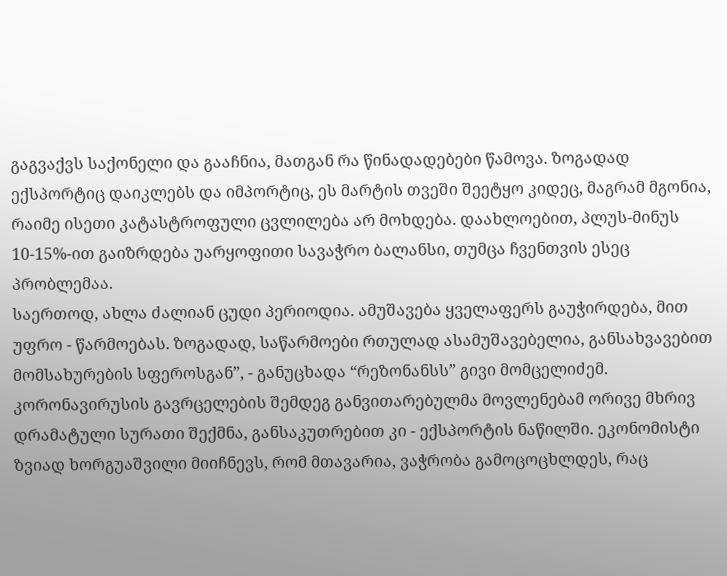გაგვაქვს საქონელი და გააჩნია, მათგან რა წინადადებები წამოვა. ზოგადად ექსპორტიც დაიკლებს და იმპორტიც, ეს მარტის თვეში შეეტყო კიდეც, მაგრამ მგონია, რაიმე ისეთი კატასტროფული ცვლილება არ მოხდება. დაახლოებით, პლუს-მინუს 10-15%-ით გაიზრდება უარყოფითი სავაჭრო ბალანსი, თუმცა ჩვენთვის ესეც პრობლემაა.
საერთოდ, ახლა ძალიან ცუდი პერიოდია. ამუშავება ყველაფერს გაუჭირდება, მით უფრო - წარმოებას. ზოგადად, საწარმოები რთულად ასამუშავებელია, განსახვავებით მომსახურების სფეროსგან”, - განუცხადა “რეზონანსს” გივი მომცელიძემ.
კორონავირუსის გავრცელების შემდეგ განვითარებულმა მოვლენებამ ორივე მხრივ დრამატული სურათი შექმნა, განსაკუთრებით კი - ექსპორტის ნაწილში. ეკონომისტი ზვიად ხორგუაშვილი მიიჩნევს, რომ მთავარია, ვაჭრობა გამოცოცხლდეს, რაც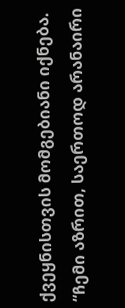ქვეყნისთვის მომგებიანი იქნება.
“ჩემი აზრით, საერთოდ არანაირი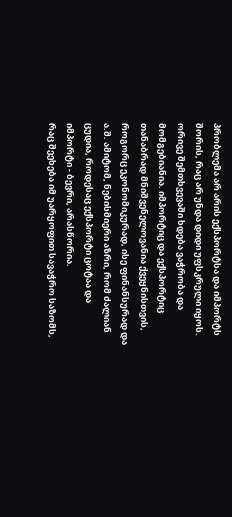პრობლემა არ არის ექსპორტსა და იმპორტს შორის, რაც არ უნდა დიდი უფსკრული იყოს. ორივე შემთხვევაში ხდება ვაჭრობა და მომგებიანია. იმპორტიც და ექსპორტიც თანაბრად მნიშვენელოვანია ქვეყნისთვის, როგორც ეკონომიკურად, ისე ფინანსურად და ა.შ. ამიტომ, ნებისმიერი აზრი, რომ ძალიან ცუდია, როდესაც ექსპორტი ცოტაა და იმპორტი - ბევრი, არასწორია.
რაც შეეხება იმ უარყოფით სავაჭრო საზომს,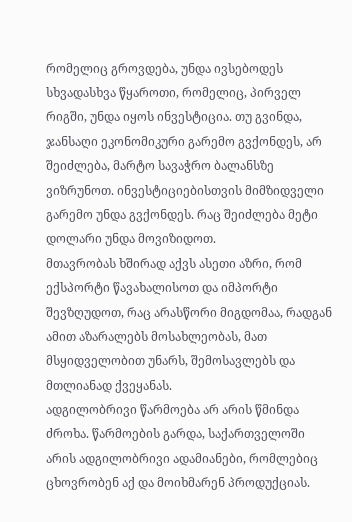რომელიც გროვდება, უნდა ივსებოდეს სხვადასხვა წყაროთი, რომელიც, პირველ რიგში, უნდა იყოს ინვესტიცია. თუ გვინდა, ჯანსაღი ეკონომიკური გარემო გვქონდეს, არ შეიძლება, მარტო სავაჭრო ბალანსზე ვიზრუნოთ. ინვესტიციებისთვის მიმზიდველი გარემო უნდა გვქონდეს. რაც შეიძლება მეტი დოლარი უნდა მოვიზიდოთ.
მთავრობას ხშირად აქვს ასეთი აზრი, რომ ექსპორტი წავახალისოთ და იმპორტი შევზღუდოთ, რაც არასწორი მიგდომაა, რადგან ამით აზარალებს მოსახლეობას, მათ მსყიდველობით უნარს, შემოსავლებს და მთლიანად ქვეყანას.
ადგილობრივი წარმოება არ არის წმინდა ძროხა. წარმოების გარდა, საქართველოში არის ადგილობრივი ადამიანები, რომლებიც ცხოვრობენ აქ და მოიხმარენ პროდუქციას.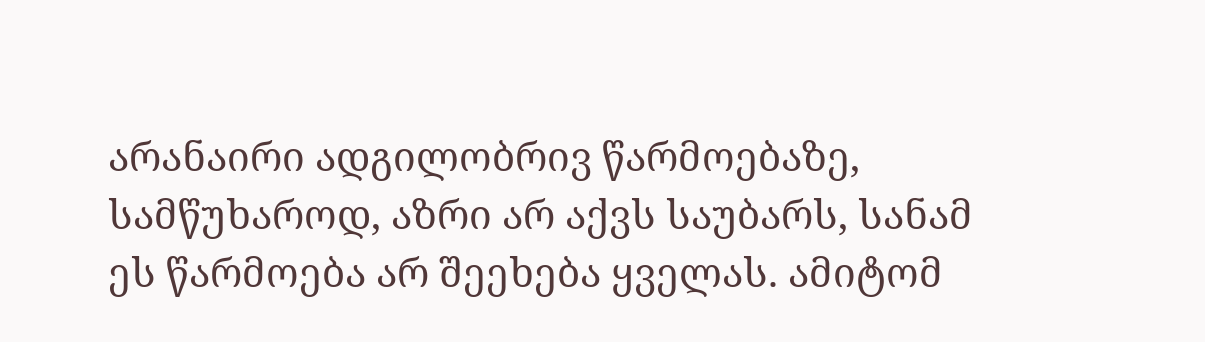არანაირი ადგილობრივ წარმოებაზე, სამწუხაროდ, აზრი არ აქვს საუბარს, სანამ ეს წარმოება არ შეეხება ყველას. ამიტომ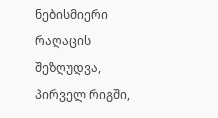ნებისმიერი რაღაცის შეზღუდვა, პირველ რიგში,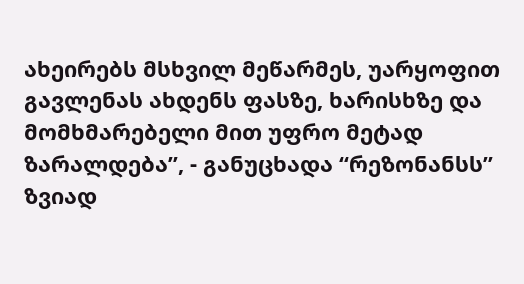ახეირებს მსხვილ მეწარმეს, უარყოფით გავლენას ახდენს ფასზე, ხარისხზე და მომხმარებელი მით უფრო მეტად ზარალდება”, - განუცხადა “რეზონანსს” ზვიად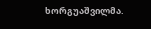ხორგუაშვილმა.